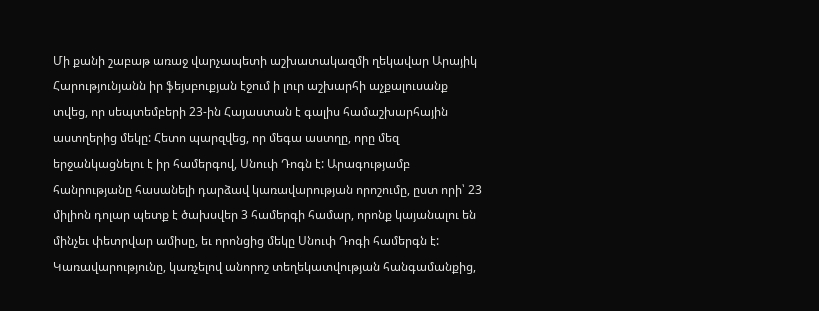Մի քանի շաբաթ առաջ վարչապետի աշխատակազմի ղեկավար Արայիկ Հարությունյանն իր ֆեյսբուքյան էջում ի լուր աշխարհի աչքալուսանք տվեց, որ սեպտեմբերի 23-ին Հայաստան է գալիս համաշխարհային աստղերից մեկը: Հետո պարզվեց, որ մեգա աստղը, որը մեզ երջանկացնելու է իր համերգով, Սնուփ Դոգն է: Արագությամբ հանրությանը հասանելի դարձավ կառավարության որոշումը, ըստ որի՝ 23 միլիոն դոլար պետք է ծախսվեր 3 համերգի համար, որոնք կայանալու են մինչեւ փետրվար ամիսը, եւ որոնցից մեկը Սնուփ Դոգի համերգն է: Կառավարությունը, կառչելով անորոշ տեղեկատվության հանգամանքից,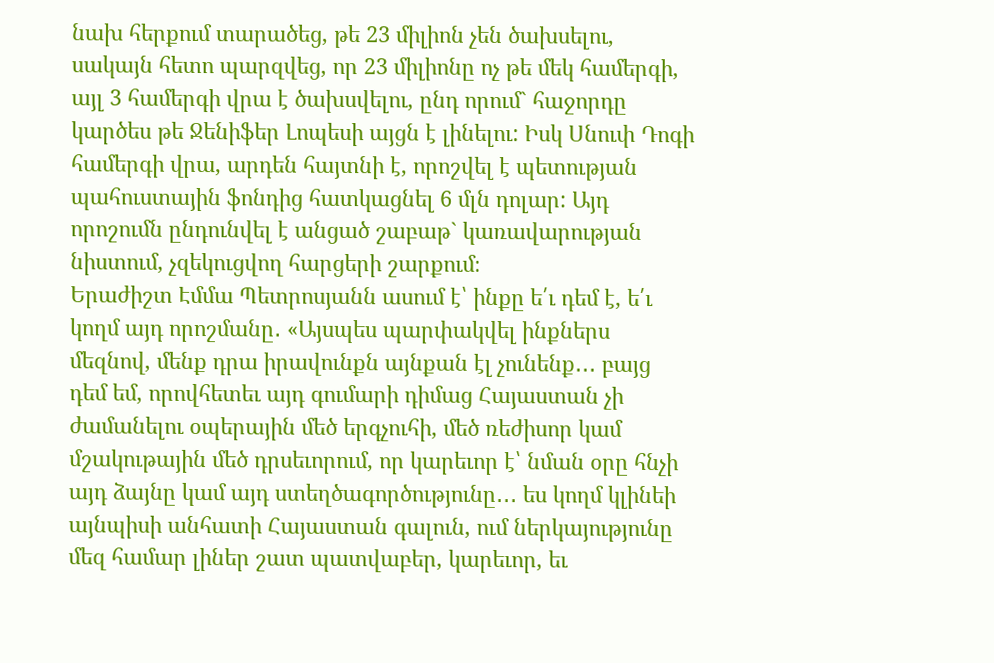նախ հերքում տարածեց, թե 23 միլիոն չեն ծախսելու, սակայն հետո պարզվեց, որ 23 միլիոնը ոչ թե մեկ համերգի, այլ 3 համերգի վրա է ծախսվելու, ընդ որում` հաջորդը կարծես թե Ջենիֆեր Լոպեսի այցն է լինելու: Իսկ Սնուփ Դոգի համերգի վրա, արդեն հայտնի է, որոշվել է պետության պահուստային ֆոնդից հատկացնել 6 մլն դոլար: Այդ որոշումն ընդունվել է անցած շաբաթ` կառավարության նիստում, չզեկուցվող հարցերի շարքում։
Երաժիշտ Էմմա Պետրոսյանն ասում է՝ ինքը ե՛ւ դեմ է, ե՛ւ կողմ այդ որոշմանը․ «Այսպես պարփակվել ինքներս մեզնով, մենք դրա իրավունքն այնքան էլ չունենք․․․ բայց դեմ եմ, որովհետեւ այդ գումարի դիմաց Հայաստան չի ժամանելու օպերային մեծ երգչուհի, մեծ ռեժիսոր կամ մշակութային մեծ դրսեւորում, որ կարեւոր է՝ նման օրը հնչի այդ ձայնը կամ այդ ստեղծագործությունը․․․ ես կողմ կլինեի այնպիսի անհատի Հայաստան գալուն, ում ներկայությունը մեզ համար լիներ շատ պատվաբեր, կարեւոր, եւ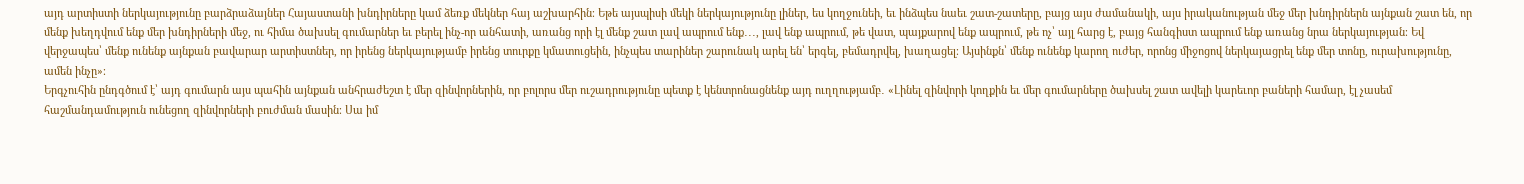այդ արտիստի ներկայությունը բարձրաձայներ Հայաստանի խնդիրները կամ ձեռք մեկներ հայ աշխարհին։ Եթե այսպիսի մեկի ներկայությունը լիներ, ես կողջունեի, եւ ինձպես նաեւ շատ-շատերը, բայց այս ժամանակի, այս իրականության մեջ մեր խնդիրներն այնքան շատ են, որ մենք խեղդվում ենք մեր խնդիրների մեջ, ու հիմա ծախսել գումարներ եւ բերել ինչ-որ անհատի, առանց որի էլ մենք շատ լավ ապրում ենք․․․, լավ ենք ապրում, թե վատ, պայքարով ենք ապրում, թե ոչ՝ այլ հարց է, բայց հանգիստ ապրում ենք առանց նրա ներկայության։ Եվ վերջապես՝ մենք ունենք այնքան բավարար արտիստներ, որ իրենց ներկայությամբ իրենց տուրքը կմատուցեին, ինչպես տարիներ շարունակ արել են՝ երգել, բեմադրվել, խաղացել։ Այսինքն՝ մենք ունենք կարող ուժեր, որոնց միջոցով ներկայացրել ենք մեր տոնը, ուրախությունը, ամեն ինչը»։
Երգչուհին ընդգծում է՝ այդ գումարն այս պահին այնքան անհրաժեշտ է մեր զինվորներին, որ բոլորս մեր ուշադրությունը պետք է կենտրոնացնենք այդ ուղղությամբ․ «Լինել զինվորի կողքին եւ մեր գումարները ծախսել շատ ավելի կարեւոր բաների համար, էլ չասեմ հաշմանդամություն ունեցող զինվորների բուժման մասին։ Սա իմ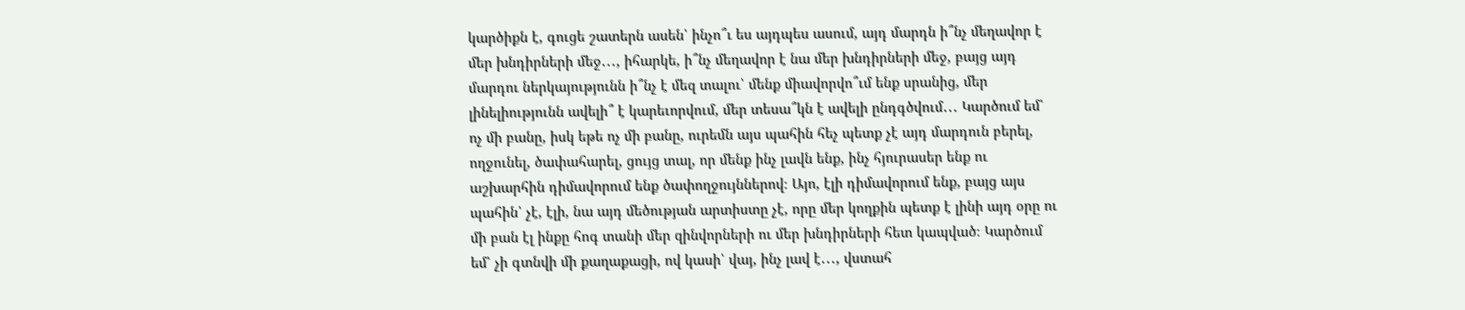կարծիքն է, գուցե շատերն ասեն՝ ինչո՞ւ ես այդպես ասում, այդ մարդն ի՞նչ մեղավոր է մեր խնդիրների մեջ․․․, իհարկե, ի՞նչ մեղավոր է նա մեր խնդիրների մեջ, բայց այդ մարդու ներկայությունն ի՞նչ է մեզ տալու՝ մենք միավորվո՞ւմ ենք սրանից, մեր լինելիությունն ավելի՞ է կարեւորվում, մեր տեսա՞կն է ավելի ընդգծվում․․․ Կարծում եմ՝ ոչ մի բանը, իսկ եթե ոչ մի բանը, ուրեմն այս պահին հեչ պետք չէ այդ մարդուն բերել, ողջունել, ծափահարել, ցույց տալ, որ մենք ինչ լավն ենք, ինչ հյուրասեր ենք ու աշխարհին դիմավորում ենք ծափողջույններով։ Այո, էլի դիմավորում ենք, բայց այս պահին՝ չէ, էլի, նա այդ մեծության արտիստը չէ, որը մեր կողքին պետք է լինի այդ օրը ու մի բան էլ ինքը հոգ տանի մեր զինվորների ու մեր խնդիրների հետ կապված։ Կարծում եմ՝ չի գտնվի մի քաղաքացի, ով կասի՝ վայ, ինչ լավ է․․․, վստահ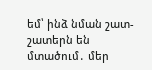եմ՝ ինձ նման շատ-շատերն են մտածում․ մեր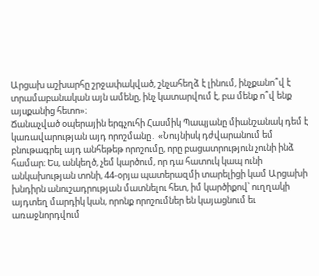Արցախ աշխարհը շրջափակված, շնչահեղձ է լինում, ինչքանո՞վ է տրամաբանական այն ամենը, ինչ կատարվում է, բա մենք ո՞վ ենք այսքանից հետո»։
Ճանաչված օպերային երգչուհի Հասմիկ Պապյանը միանշանակ դեմ է կառավարության այդ որոշմանը․ «Նույնիսկ դժվարանում եմ բնութագրել այդ անհեթեթ որոշումը, որը բացատրություն չունի ինձ համար։ Ես, անկեղծ, չեմ կարծում, որ դա հատուկ կապ ունի անկախության տոնի, 44-օրյա պատերազմի տարելիցի կամ Արցախի խնդիրն անուշադրության մատնելու հետ, իմ կարծիքով՝ ուղղակի այդտեղ մարդիկ կան, որոնք որոշումներ են կայացնում եւ առաջնորդվում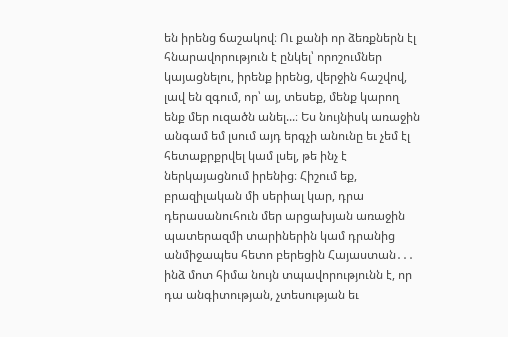են իրենց ճաշակով։ Ու քանի որ ձեռքներն էլ հնարավորություն է ընկել՝ որոշումներ կայացնելու, իրենք իրենց, վերջին հաշվով, լավ են զգում, որ՝ այ, տեսեք, մենք կարող ենք մեր ուզածն անել...։ Ես նույնիսկ առաջին անգամ եմ լսում այդ երգչի անունը եւ չեմ էլ հետաքրքրվել կամ լսել, թե ինչ է ներկայացնում իրենից։ Հիշում եք, բրազիլական մի սերիալ կար, դրա դերասանուհուն մեր արցախյան առաջին պատերազմի տարիներին կամ դրանից անմիջապես հետո բերեցին Հայաստան․․․ ինձ մոտ հիմա նույն տպավորությունն է, որ դա անգիտության, չտեսության եւ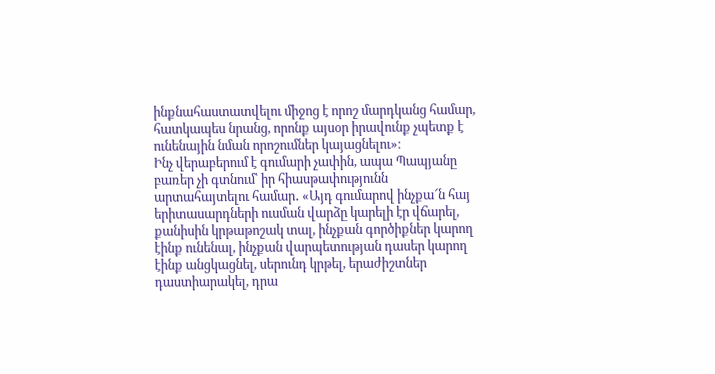ինքնահաստատվելու միջոց է որոշ մարդկանց համար, հատկապես նրանց, որոնք այսօր իրավունք չպետք է ունենային նման որոշումներ կայացնելու»։
Ինչ վերաբերում է գումարի չափին, ապա Պապյանը բառեր չի գտնում՝ իր հիասթափությունն արտահայտելու համար․ «Այդ գումարով ինչքա՜ն հայ երիտասարդների ուսման վարձը կարելի էր վճարել, քանիսին կրթաթոշակ տալ, ինչքան գործիքներ կարող էինք ունենալ, ինչքան վարպետության դասեր կարող էինք անցկացնել, սերունդ կրթել, երաժիշտներ դաստիարակել, դրա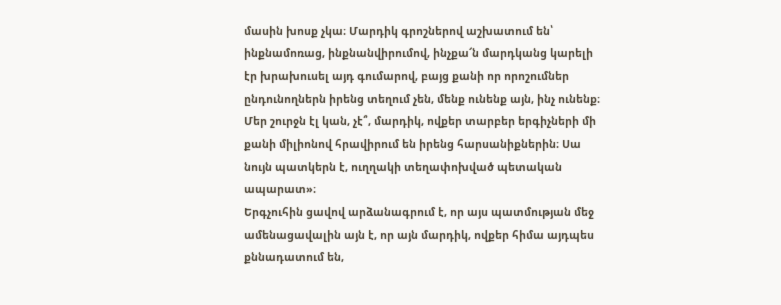մասին խոսք չկա։ Մարդիկ գրոշներով աշխատում են՝ ինքնամոռաց, ինքնանվիրումով, ինչքա՜ն մարդկանց կարելի էր խրախուսել այդ գումարով, բայց քանի որ որոշումներ ընդունողներն իրենց տեղում չեն, մենք ունենք այն, ինչ ունենք։ Մեր շուրջն էլ կան, չէ՞, մարդիկ, ովքեր տարբեր երգիչների մի քանի միլիոնով հրավիրում են իրենց հարսանիքներին։ Սա նույն պատկերն է, ուղղակի տեղափոխված պետական ապարատ»։
Երգչուհին ցավով արձանագրում է, որ այս պատմության մեջ ամենացավալին այն է, որ այն մարդիկ, ովքեր հիմա այդպես քննադատում են,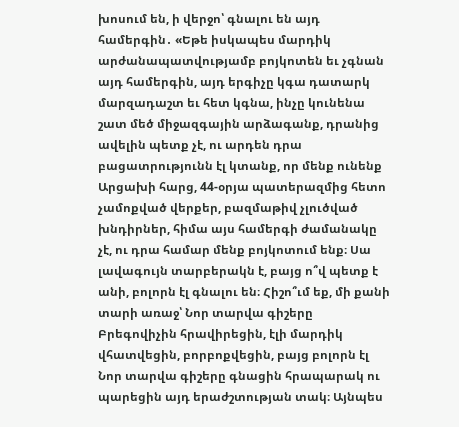խոսում են, ի վերջո՝ գնալու են այդ համերգին․ «Եթե իսկապես մարդիկ արժանապատվությամբ բոյկոտեն եւ չգնան այդ համերգին, այդ երգիչը կգա դատարկ մարզադաշտ եւ հետ կգնա, ինչը կունենա շատ մեծ միջազգային արձագանք, դրանից ավելին պետք չէ, ու արդեն դրա բացատրությունն էլ կտանք, որ մենք ունենք Արցախի հարց, 44-օրյա պատերազմից հետո չամոքված վերքեր, բազմաթիվ չլուծված խնդիրներ, հիմա այս համերգի ժամանակը չէ, ու դրա համար մենք բոյկոտում ենք։ Սա լավագույն տարբերակն է, բայց ո՞վ պետք է անի, բոլորն էլ գնալու են։ Հիշո՞ւմ եք, մի քանի տարի առաջ՝ Նոր տարվա գիշերը Բրեգովիչին հրավիրեցին, էլի մարդիկ վհատվեցին, բորբոքվեցին, բայց բոլորն էլ Նոր տարվա գիշերը գնացին հրապարակ ու պարեցին այդ երաժշտության տակ։ Այնպես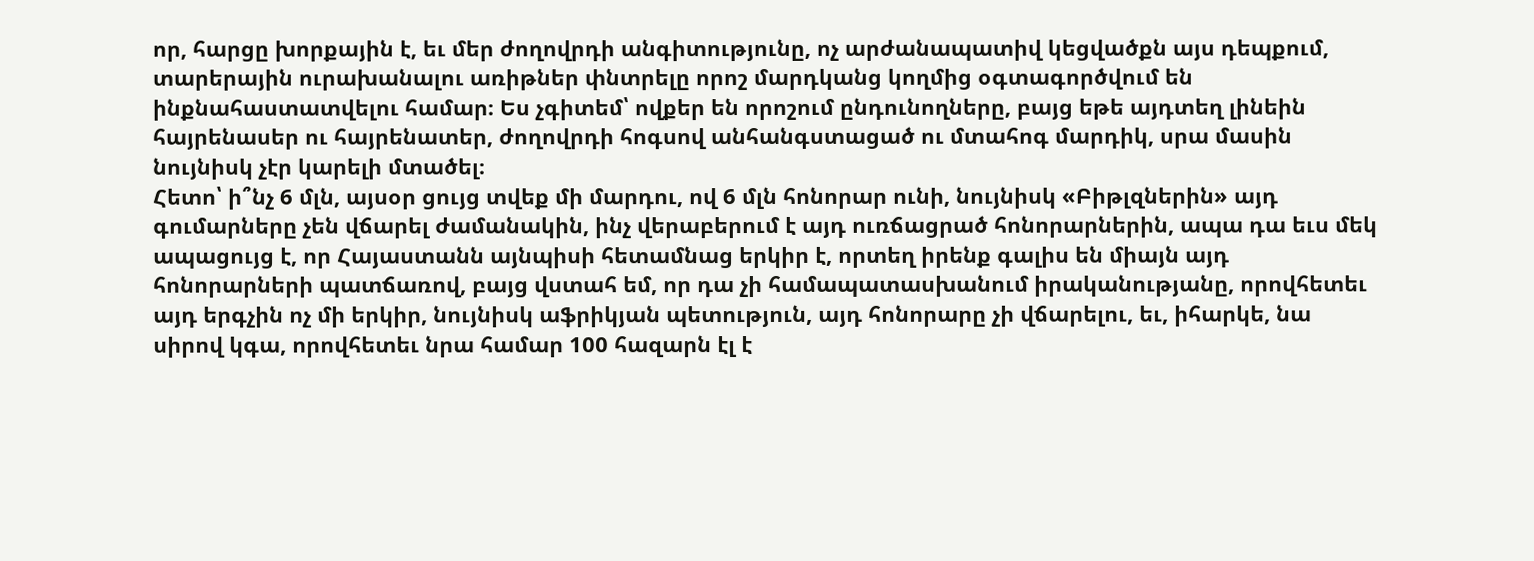որ, հարցը խորքային է, եւ մեր ժողովրդի անգիտությունը, ոչ արժանապատիվ կեցվածքն այս դեպքում, տարերային ուրախանալու առիթներ փնտրելը որոշ մարդկանց կողմից օգտագործվում են ինքնահաստատվելու համար։ Ես չգիտեմ՝ ովքեր են որոշում ընդունողները, բայց եթե այդտեղ լինեին հայրենասեր ու հայրենատեր, ժողովրդի հոգսով անհանգստացած ու մտահոգ մարդիկ, սրա մասին նույնիսկ չէր կարելի մտածել։
Հետո՝ ի՞նչ 6 մլն, այսօր ցույց տվեք մի մարդու, ով 6 մլն հոնորար ունի, նույնիսկ «Բիթլզներին» այդ գումարները չեն վճարել ժամանակին, ինչ վերաբերում է այդ ուռճացրած հոնորարներին, ապա դա եւս մեկ ապացույց է, որ Հայաստանն այնպիսի հետամնաց երկիր է, որտեղ իրենք գալիս են միայն այդ հոնորարների պատճառով, բայց վստահ եմ, որ դա չի համապատասխանում իրականությանը, որովհետեւ այդ երգչին ոչ մի երկիր, նույնիսկ աֆրիկյան պետություն, այդ հոնորարը չի վճարելու, եւ, իհարկե, նա սիրով կգա, որովհետեւ նրա համար 100 հազարն էլ է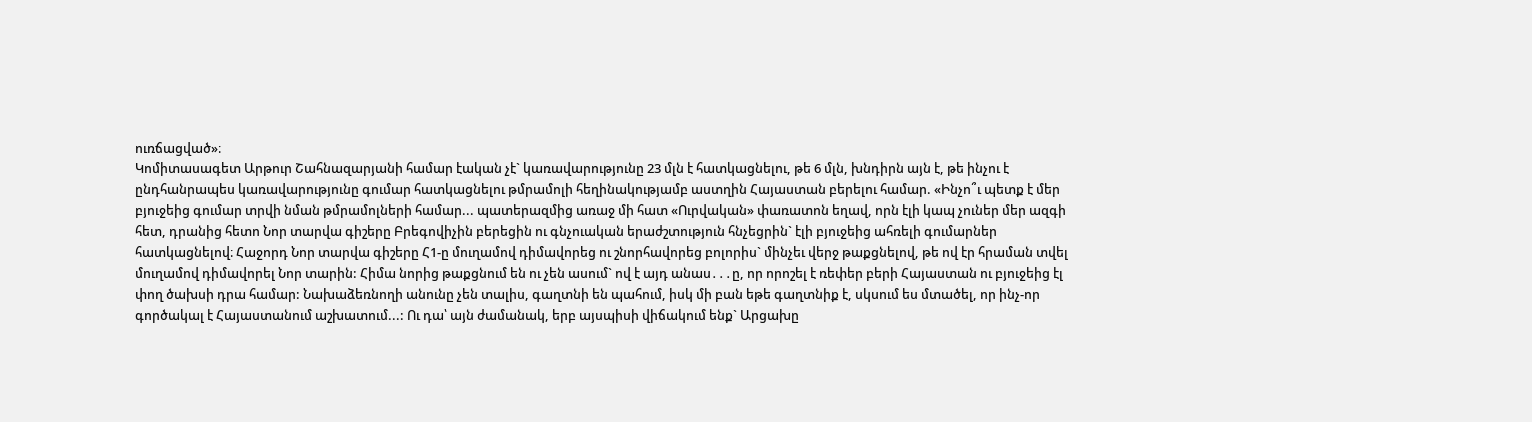ուռճացված»։
Կոմիտասագետ Արթուր Շահնազարյանի համար էական չէ` կառավարությունը 23 մլն է հատկացնելու, թե 6 մլն, խնդիրն այն է, թե ինչու է ընդհանրապես կառավարությունը գումար հատկացնելու թմրամոլի հեղինակությամբ աստղին Հայաստան բերելու համար. «Ինչո՞ւ պետք է մեր բյուջեից գումար տրվի նման թմրամոլների համար... պատերազմից առաջ մի հատ «Ուրվական» փառատոն եղավ, որն էլի կապ չուներ մեր ազգի հետ, դրանից հետո Նոր տարվա գիշերը Բրեգովիչին բերեցին ու գնչուական երաժշտություն հնչեցրին` էլի բյուջեից ահռելի գումարներ հատկացնելով։ Հաջորդ Նոր տարվա գիշերը Հ1-ը մուղամով դիմավորեց ու շնորհավորեց բոլորիս` մինչեւ վերջ թաքցնելով, թե ով էր հրաման տվել մուղամով դիմավորել Նոր տարին: Հիմա նորից թաքցնում են ու չեն ասում` ով է այդ անաս․․․ը, որ որոշել է ռեփեր բերի Հայաստան ու բյուջեից էլ փող ծախսի դրա համար: Նախաձեռնողի անունը չեն տալիս, գաղտնի են պահում, իսկ մի բան եթե գաղտնիք է, սկսում ես մտածել, որ ինչ-որ գործակալ է Հայաստանում աշխատում...: Ու դա՝ այն ժամանակ, երբ այսպիսի վիճակում ենք` Արցախը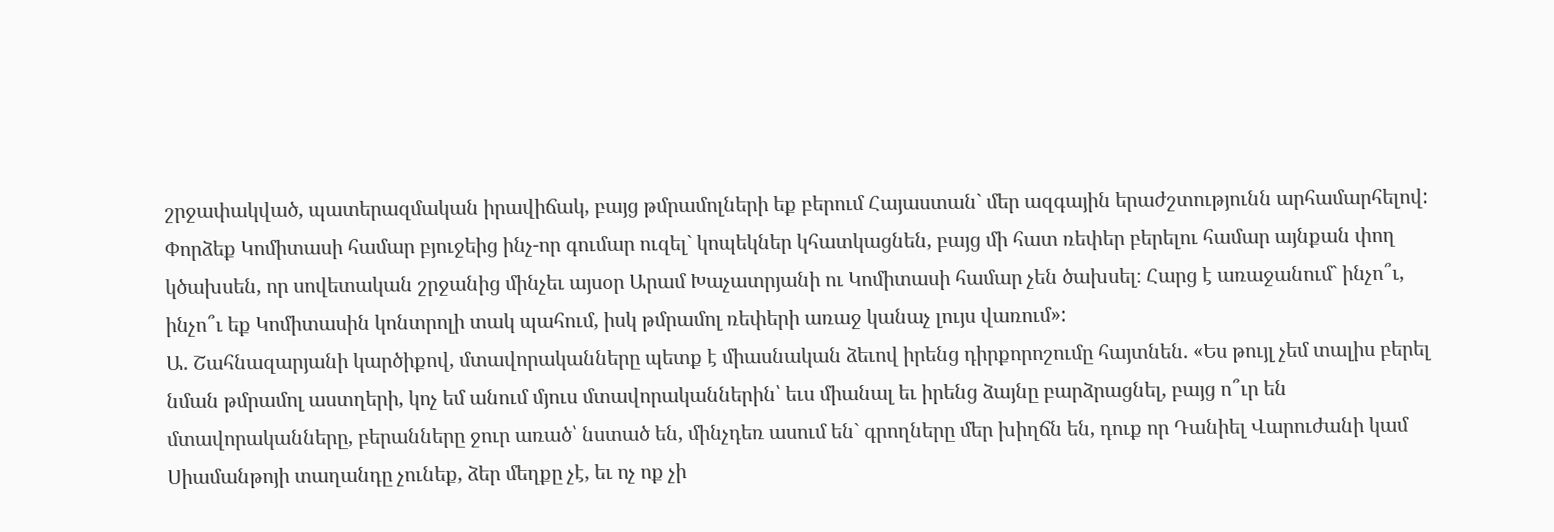շրջափակված, պատերազմական իրավիճակ, բայց թմրամոլների եք բերում Հայաստան` մեր ազգային երաժշտությունն արհամարհելով: Փորձեք Կոմիտասի համար բյուջեից ինչ-որ գումար ուզել` կոպեկներ կհատկացնեն, բայց մի հատ ռեփեր բերելու համար այնքան փող կծախսեն, որ սովետական շրջանից մինչեւ այսօր Արամ Խաչատրյանի ու Կոմիտասի համար չեն ծախսել։ Հարց է առաջանում` ինչո՞ւ, ինչո՞ւ եք Կոմիտասին կոնտրոլի տակ պահում, իսկ թմրամոլ ռեփերի առաջ կանաչ լույս վառում»:
Ա. Շահնազարյանի կարծիքով, մտավորականները պետք է միասնական ձեւով իրենց դիրքորոշումը հայտնեն. «Ես թույլ չեմ տալիս բերել նման թմրամոլ աստղերի, կոչ եմ անում մյուս մտավորականներին՝ եւս միանալ եւ իրենց ձայնը բարձրացնել, բայց ո՞ւր են մտավորականները, բերանները ջուր առած՝ նստած են, մինչդեռ ասում են` գրողները մեր խիղճն են, դուք որ Դանիել Վարուժանի կամ Սիամանթոյի տաղանդը չունեք, ձեր մեղքը չէ, եւ ոչ ոք չի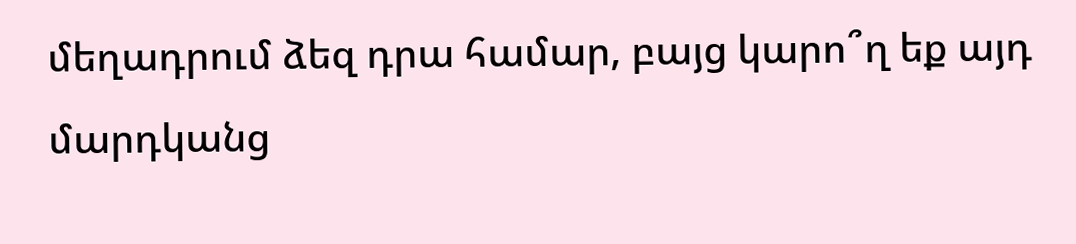մեղադրում ձեզ դրա համար, բայց կարո՞ղ եք այդ մարդկանց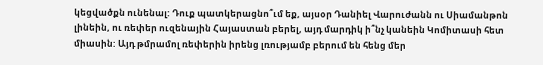կեցվածքն ունենալ: Դուք պատկերացնո՞ւմ եք, այսօր Դանիել Վարուժանն ու Սիամանթոն լինեին, ու ռեփեր ուզենային Հայաստան բերել, այդ մարդիկ ի՞նչ կանեին Կոմիտասի հետ միասին: Այդ թմրամոլ ռեփերին իրենց լռությամբ բերում են հենց մեր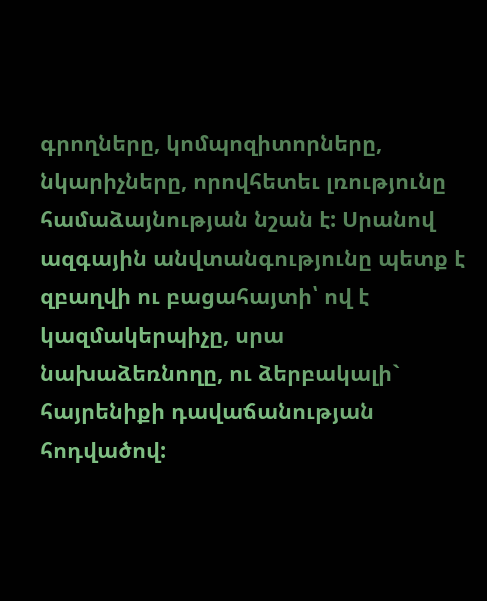գրողները, կոմպոզիտորները, նկարիչները, որովհետեւ լռությունը համաձայնության նշան է: Սրանով ազգային անվտանգությունը պետք է զբաղվի ու բացահայտի՝ ով է կազմակերպիչը, սրա նախաձեռնողը, ու ձերբակալի` հայրենիքի դավաճանության հոդվածով: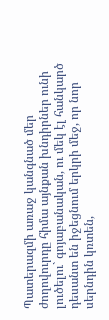Պատերազմի առաջ կանգնած մեր ժողովուրդը հիմա այնքան խնդիրներ ունի լուծելու` գոյաբանական, ու մեկ էլ հանկարծ դեսանտ են իջեցնում երկրի մեջ, որ նոր սերնդին կռտեն,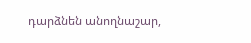դարձնեն անողնաշար,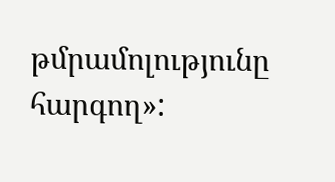թմրամոլությունը հարգող»: